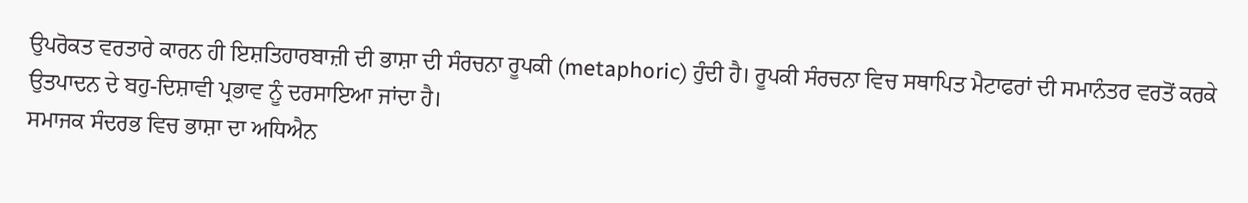ਉਪਰੋਕਤ ਵਰਤਾਰੇ ਕਾਰਨ ਹੀ ਇਸ਼ਤਿਹਾਰਬਾਜ਼ੀ ਦੀ ਭਾਸ਼ਾ ਦੀ ਸੰਰਚਨਾ ਰੂਪਕੀ (metaphoric) ਹੁੰਦੀ ਹੈ। ਰੂਪਕੀ ਸੰਰਚਨਾ ਵਿਚ ਸਥਾਪਿਤ ਮੈਟਾਫਰਾਂ ਦੀ ਸਮਾਨੰਤਰ ਵਰਤੋਂ ਕਰਕੇ ਉਤਪਾਦਨ ਦੇ ਬਹੁ-ਦਿਸ਼ਾਵੀ ਪ੍ਰਭਾਵ ਨੂੰ ਦਰਸਾਇਆ ਜਾਂਦਾ ਹੈ।
ਸਮਾਜਕ ਸੰਦਰਭ ਵਿਚ ਭਾਸ਼ਾ ਦਾ ਅਧਿਐਨ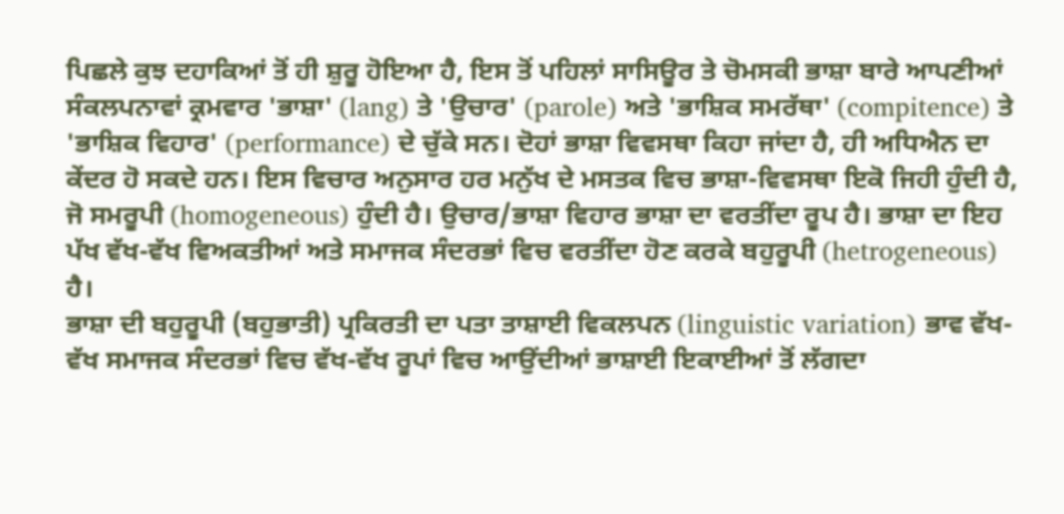ਪਿਛਲੇ ਕੁਝ ਦਹਾਕਿਆਂ ਤੋਂ ਹੀ ਸ਼ੁਰੂ ਹੋਇਆ ਹੈ, ਇਸ ਤੋਂ ਪਹਿਲਾਂ ਸਾਸਿਊਰ ਤੇ ਚੋਮਸਕੀ ਭਾਸ਼ਾ ਬਾਰੇ ਆਪਣੀਆਂ ਸੰਕਲਪਨਾਵਾਂ ਕ੍ਰਮਵਾਰ 'ਭਾਸ਼ਾ' (lang) ਤੇ 'ਉਚਾਰ' (parole) ਅਤੇ 'ਭਾਸ਼ਿਕ ਸਮਰੱਥਾ' (compitence) ਤੇ 'ਭਾਸ਼ਿਕ ਵਿਹਾਰ' (performance) ਦੇ ਚੁੱਕੇ ਸਨ। ਦੋਹਾਂ ਭਾਸ਼ਾ ਵਿਵਸਥਾ ਕਿਹਾ ਜਾਂਦਾ ਹੈ, ਹੀ ਅਧਿਐਨ ਦਾ ਕੇਂਦਰ ਹੋ ਸਕਦੇ ਹਨ। ਇਸ ਵਿਚਾਰ ਅਨੁਸਾਰ ਹਰ ਮਨੁੱਖ ਦੇ ਮਸਤਕ ਵਿਚ ਭਾਸ਼ਾ-ਵਿਵਸਥਾ ਇਕੋ ਜਿਹੀ ਹੁੰਦੀ ਹੈ, ਜੋ ਸਮਰੂਪੀ (homogeneous) ਹੁੰਦੀ ਹੈ। ਉਚਾਰ/ਭਾਸ਼ਾ ਵਿਹਾਰ ਭਾਸ਼ਾ ਦਾ ਵਰਤੀਂਦਾ ਰੂਪ ਹੈ। ਭਾਸ਼ਾ ਦਾ ਇਹ ਪੱਖ ਵੱਖ-ਵੱਖ ਵਿਅਕਤੀਆਂ ਅਤੇ ਸਮਾਜਕ ਸੰਦਰਭਾਂ ਵਿਚ ਵਰਤੀਂਦਾ ਹੋਣ ਕਰਕੇ ਬਹੁਰੂਪੀ (hetrogeneous) ਹੈ।
ਭਾਸ਼ਾ ਦੀ ਬਹੁਰੂਪੀ (ਬਹੁਭਾਤੀ) ਪ੍ਰਕਿਰਤੀ ਦਾ ਪਤਾ ਤਾਸ਼ਾਈ ਵਿਕਲਪਨ (linguistic variation) ਭਾਵ ਵੱਖ-ਵੱਖ ਸਮਾਜਕ ਸੰਦਰਭਾਂ ਵਿਚ ਵੱਖ-ਵੱਖ ਰੂਪਾਂ ਵਿਚ ਆਉਂਦੀਆਂ ਭਾਸ਼ਾਈ ਇਕਾਈਆਂ ਤੋਂ ਲੱਗਦਾ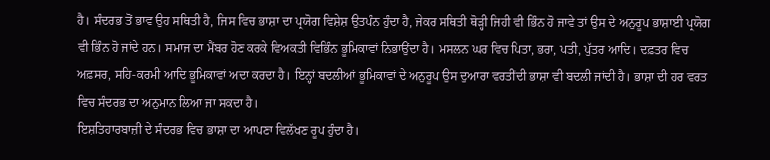ਹੈ। ਸੰਦਰਭ ਤੋਂ ਭਾਵ ਉਹ ਸਥਿਤੀ ਹੈ, ਜਿਸ ਵਿਚ ਭਾਸ਼ਾ ਦਾ ਪ੍ਰਯੋਗ ਵਿਸ਼ੇਸ਼ ਉਤਪੰਨ ਹੁੰਦਾ ਹੈ, ਜੇਕਰ ਸਥਿਤੀ ਥੋੜ੍ਹੀ ਜਿਹੀ ਵੀ ਭਿੰਨ ਹੋ ਜਾਵੇ ਤਾਂ ਉਸ ਦੇ ਅਨੁਰੂਪ ਭਾਸ਼ਾਈ ਪ੍ਰਯੋਗ ਵੀ ਭਿੰਨ ਹੋ ਜਾਂਦੇ ਹਨ। ਸਮਾਜ ਦਾ ਮੈਂਬਰ ਹੋਣ ਕਰਕੇ ਵਿਅਕਤੀ ਵਿਭਿੰਨ ਭੂਮਿਕਾਵਾਂ ਨਿਭਾਉਂਦਾ ਹੈ। ਮਸਲਨ ਘਰ ਵਿਚ ਪਿਤਾ, ਭਰਾ, ਪਤੀ, ਪੁੱਤਰ ਆਦਿ। ਦਫ਼ਤਰ ਵਿਚ ਅਫ਼ਸਰ, ਸਹਿ-ਕਰਮੀ ਆਦਿ ਭੂਮਿਕਾਵਾਂ ਅਦਾ ਕਰਦਾ ਹੈ। ਇਨ੍ਹਾਂ ਬਦਲੀਆਂ ਭੂਮਿਕਾਵਾਂ ਦੇ ਅਨੁਰੂਪ ਉਸ ਦੁਆਰਾ ਵਰਤੀਂਦੀ ਭਾਸ਼ਾ ਵੀ ਬਦਲੀ ਜਾਂਦੀ ਹੈ। ਭਾਸ਼ਾ ਦੀ ਹਰ ਵਰਤ ਵਿਚ ਸੰਦਰਭ ਦਾ ਅਨੁਮਾਨ ਲਿਆ ਜਾ ਸਕਦਾ ਹੈ।
ਇਸ਼ਤਿਹਾਰਬਾਜ਼ੀ ਦੇ ਸੰਦਰਭ ਵਿਚ ਭਾਸ਼ਾ ਦਾ ਆਪਣਾ ਵਿਲੱਖਣ ਰੂਪ ਹੁੰਦਾ ਹੈ।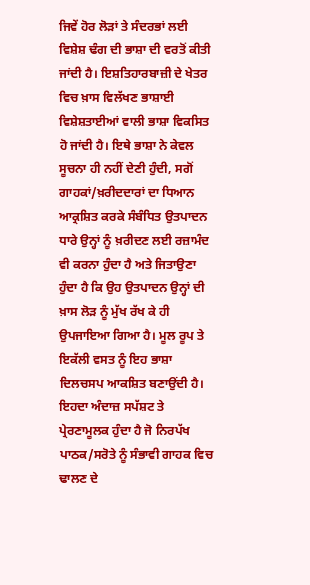ਜਿਵੇਂ ਹੋਰ ਲੋੜਾਂ ਤੇ ਸੰਦਰਭਾਂ ਲਈ ਵਿਸ਼ੇਸ਼ ਢੰਗ ਦੀ ਭਾਸ਼ਾ ਦੀ ਵਰਤੋਂ ਕੀਤੀ ਜਾਂਦੀ ਹੈ। ਇਸ਼ਤਿਹਾਰਬਾਜ਼ੀ ਦੇ ਖੇਤਰ ਵਿਚ ਖ਼ਾਸ ਵਿਲੱਖਣ ਭਾਸ਼ਾਈ ਵਿਸ਼ੇਸ਼ਤਾਈਆਂ ਵਾਲੀ ਭਾਸ਼ਾ ਵਿਕਸਿਤ ਹੋ ਜਾਂਦੀ ਹੈ। ਇਥੇ ਭਾਸ਼ਾ ਨੇ ਕੇਵਲ ਸੂਚਨਾ ਹੀ ਨਹੀਂ ਦੇਣੀ ਹੁੰਦੀ, ਸਗੋਂ ਗਾਹਕਾਂ/ਖ਼ਰੀਦਦਾਰਾਂ ਦਾ ਧਿਆਨ ਆਕ੍ਰਸ਼ਿਤ ਕਰਕੇ ਸੰਬੰਧਿਤ ਉਤਪਾਦਨ ਧਾਰੇ ਉਨ੍ਹਾਂ ਨੂੰ ਖ਼ਰੀਦਣ ਲਈ ਰਜ਼ਾਮੰਦ ਵੀ ਕਰਨਾ ਹੁੰਦਾ ਹੈ ਅਤੇ ਜਿਤਾਉਣਾ ਹੁੰਦਾ ਹੈ ਕਿ ਉਹ ਉਤਪਾਦਨ ਉਨ੍ਹਾਂ ਦੀ ਖ਼ਾਸ ਲੋੜ ਨੂੰ ਮੁੱਖ ਰੱਖ ਕੇ ਹੀ ਉਪਜਾਇਆ ਗਿਆ ਹੈ। ਮੂਲ ਰੂਪ ਤੇ ਇਕੱਲੀ ਵਸਤ ਨੂੰ ਇਹ ਭਾਸ਼ਾ ਦਿਲਚਸਪ ਆਕਸ਼ਿਤ ਬਣਾਉਂਦੀ ਹੈ। ਇਹਦਾ ਅੰਦਾਜ਼ ਸਪੱਸ਼ਟ ਤੇ ਪ੍ਰੇਰਣਾਮੂਲਕ ਹੁੰਦਾ ਹੈ ਜੋ ਨਿਰਪੱਖ ਪਾਠਕ/ਸਰੋਤੇ ਨੂੰ ਸੰਭਾਵੀ ਗਾਹਕ ਵਿਚ ਢਾਲਣ ਦੇ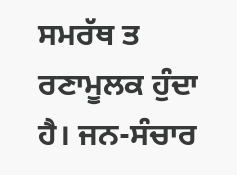ਸਮਰੱਥ ਤ ਰਣਾਮੂਲਕ ਹੁੰਦਾ ਹੈ। ਜਨ-ਸੰਚਾਰ